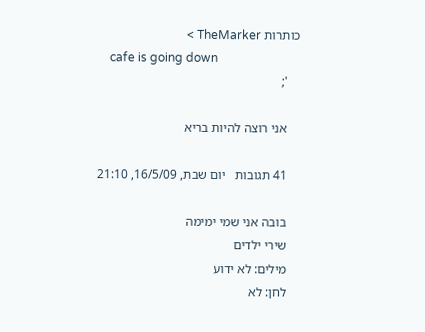כותרות TheMarker >
    cafe is going down
    ';

    אני רוצה להיות בריא

    41 תגובות   יום שבת, 16/5/09, 21:10

    בובה אני שמי ימימה
    שירי ילדים
    מילים: לא ידוע
    לחן: לא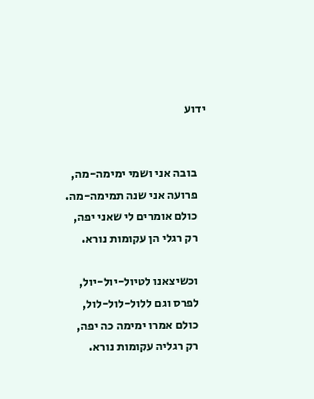ידוע


    בובה אני ושמי ימימה-מה,
    פרועה אני שנה תמימה-מה.
    כולם אומרים לי שאני יפה,
    רק רגלי הן עקומות נורא.

    וכשיצאנו לטיול-יול-יול,
    לפרס וגם ללול-לול-לול,
    כולם אמרו ימימה כה יפה,
    רק רגליה עקומות נורא.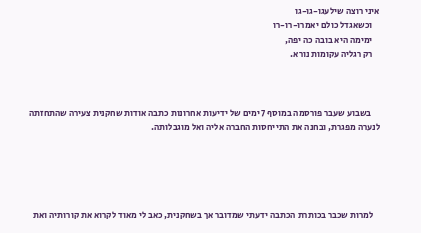איני רוצה שילעגו-גו-גו
    וכשאגדל כולם יאמרו-רו-רו
    ימימה היא בובה כה יפה,
    רק רגליה עקומות נורא.



     בשבוע שעבר פורסמה במוסף 7 ימים של ידיעות אחרונות כתבה אודות שחקנית צעירה שהתחזתה לנערה מפגרת, ובחנה את התייחסות החברה אליה ואל מוגבלותה.





    למרות שכבר בכותרת הכתבה ידעתי שמדובר אך בשחקנית, כאב לי מאוד לקרוא את קורותיה ואת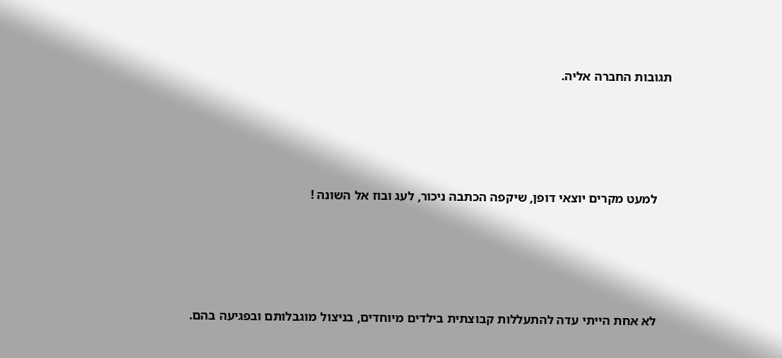תגובות החברה אליה.





    למעט מקרים יוצאי דופן, שיקפה הכתבה ניכור, לעג ובוז אל השונה !





    לא אחת הייתי עדה להתעללות קבוצתית בילדים מיוחדים, בניצול מוגבלותם ובפגיעה בהם.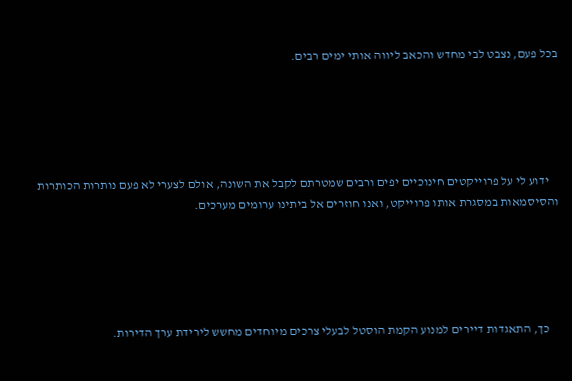בכל פעם, נצבט לבי מחדש והכאב ליווה אותי ימים רבים.





    ידוע לי על פרוייקטים חינוכיים יפים ורבים שמטרתם לקבל את השונה, אולם לצערי לא פעם נותרות הכותרות והסיסמאות במסגרת אותו פרוייקט, ואנו חוזרים אל ביתינו ערומים מערכים.





    כך, התאגדות דיירים למנוע הקמת הוסטל לבעלי צרכים מיוחדים מחשש לירידת ערך הדירות.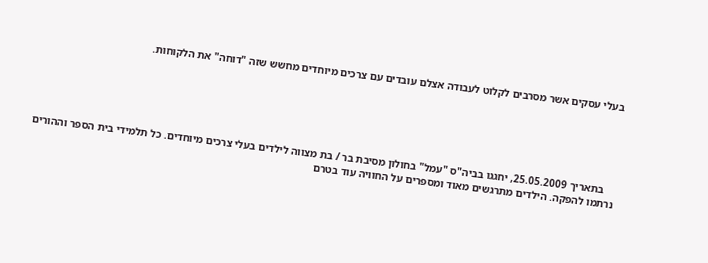בעלי עסקים אשר מסרבים לקלוט לעבודה אצלם עובדים עם צרכים מיוחדים מחשש שזה "דוחה" את הלקוחות.





    בתאריך 25.05.2009, יחגגו בביה"ס "עמל" בחולון מסיבת בר / בת מצווה לילדים בעלי צרכים מיוחדים. כל תלמידי בית הספר וההורים נרתמו להפקה. הילדים מתרגשים מאוד ומספרים על החוויה עוד בטרם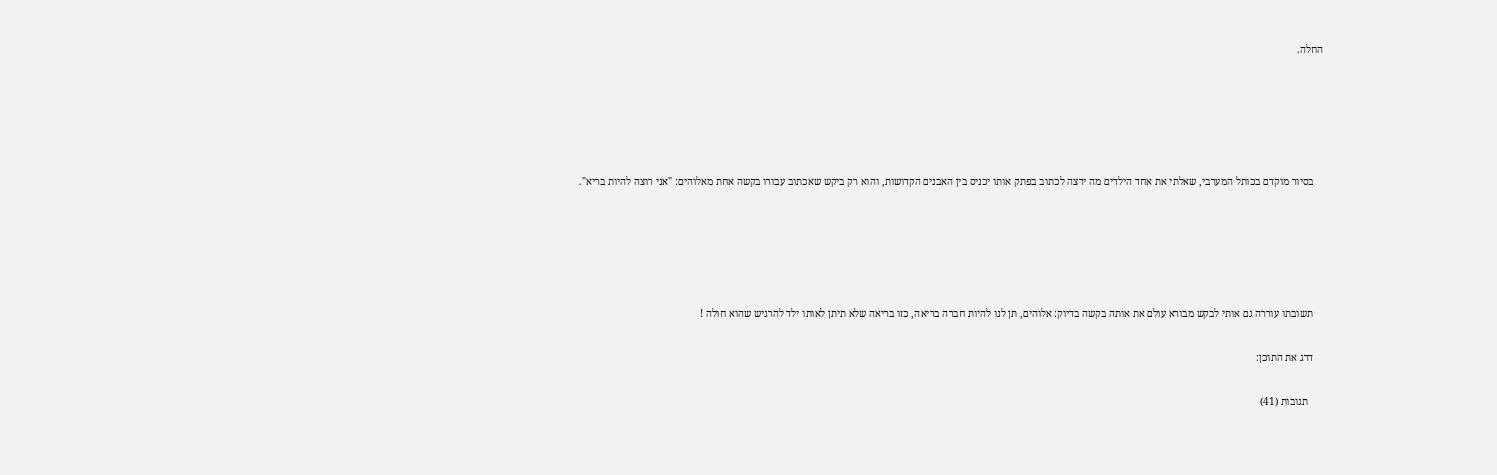החלה.





    בסיור מוקדם בכותל המערבי, שאלתי את אחד הילדים מה ירצה לכתוב בפתק אותו יכניס בין האבנים הקדושות, והוא רק ביקש שאכתוב עבורו בקשה אחת מאלוהים: "אני רוצה להיות בריא".





    תשובתו עוררה גם אותי לבקש מבורא עולם את אותה בקשה בדיוק: אלוהים, תן לנו להיות חברה בריאה, כזו בריאה שלא תיתן לאותו ילד להרגיש שהוא חולה !

    דרג את התוכן:

      תגובות (41)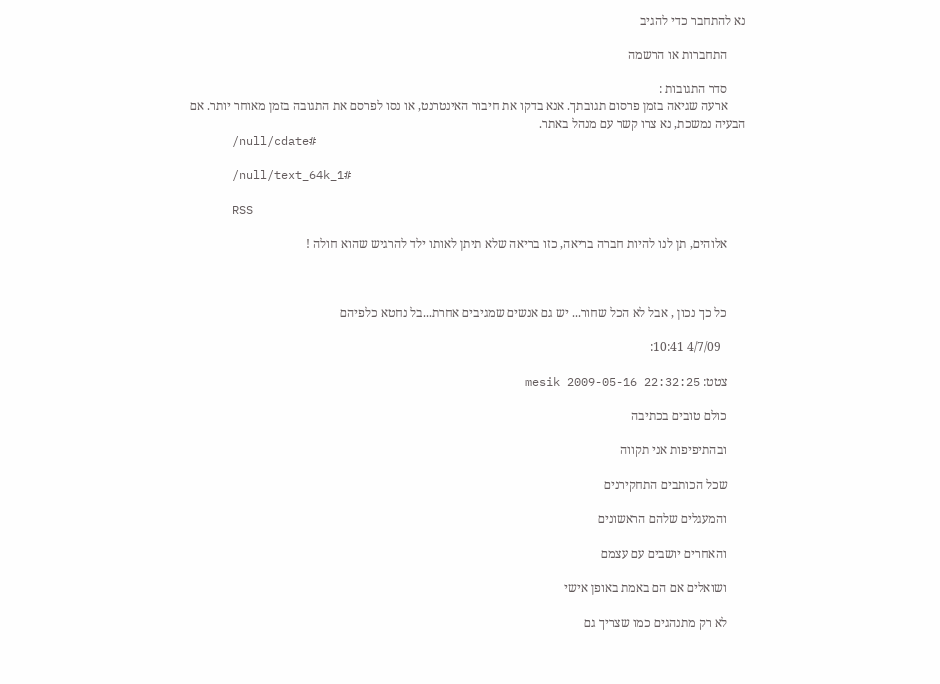נא להתחבר כדי להגיב

      התחברות או הרשמה

      סדר התגובות :
      ארעה שגיאה בזמן פרסום תגובתך. אנא בדקו את חיבור האינטרנט, או נסו לפרסם את התגובה בזמן מאוחר יותר. אם הבעיה נמשכת, נא צרו קשר עם מנהל באתר.
      /null/cdate#

      /null/text_64k_1#

      RSS

      אלוהים, תן לנו להיות חברה בריאה, כזו בריאה שלא תיתן לאותו ילד להרגיש שהוא חולה !



      כל כך נכון , אבל לא הכל שחור... יש גם אנשים שמגיבים אחרת...בל נחטא כלפיהם

        4/7/09 10:41:

      צטט: mesik 2009-05-16 22:32:25

      כולם טובים בכתיבה

      ובהתיפיפות אני תקווה

      שכל הכותבים התחקירנים

      והמעגלים שלהם הראשונים

      והאחרים יושבים עם עצמם

      ושואלים אם הם באמת באופן אישי

      לא רק מתנהגים כמו שצריך גם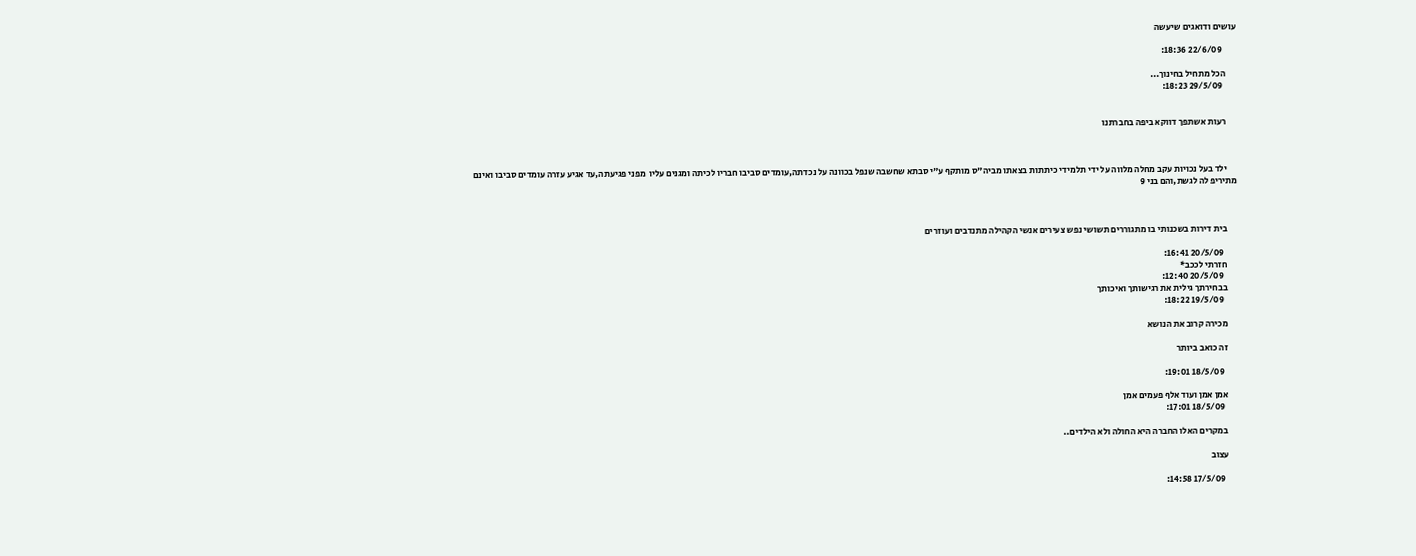עושים ודואגים שיעשה

        22/6/09 18:36:

      הכל מתחיל בחינוך...
        29/5/09 18:23:


      רעות אשתפך דווקא ביפה בחברתנו



      ילד בעל נכויות עקב מחלה מלווה על ידי תלמידי כיתתות בצאתו מביה"ס מותקף ע"י סבתא שחשבה שנפל בכוונה על נכדתה,עומדים סביבו חבריו לכיתה ומגנים עליו  מפני פגיעתה,עד אגיע עזרה עומדים סביבו ואינם מתיריפ לה לגשת,והם בני 9



      בית דירות בשכנותי בו מתגוררים תשושי נפש צעירים אנשי הקהילה מתנדבים ועוזרים

        20/5/09 16:41:
      חזרתי לככב*
        20/5/09 12:40:
      בבחירתך גילית את רגישותך ואיכותך
        19/5/09 18:22:

      מכירה קרוב את הנושא

      זה כואב ביותר

        18/5/09 19:01:

      אמן אמן ועוד אלף פעמים אמן
        18/5/09 17:01:

      במקרים האלו החברה היא החולה ולא הילדים..

      עצוב

        17/5/09 14:58: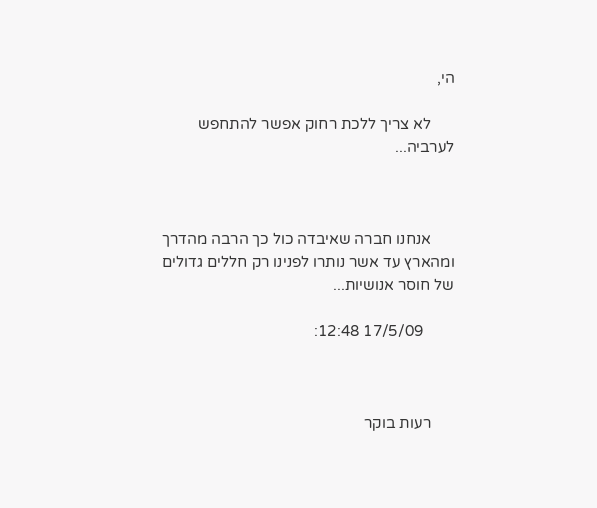הי,

      לא צריך ללכת רחוק אפשר להתחפש לערביה...



      אנחנו חברה שאיבדה כול כך הרבה מהדרך ומהארץ עד אשר נותרו לפנינו רק חללים גדולים של חוסר אנושיות...

        17/5/09 12:48:



      רעות בוקר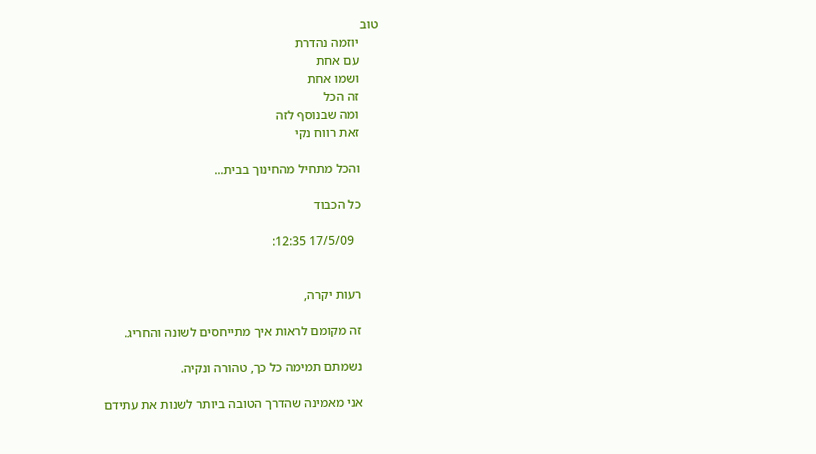טוב
      יוזמה נהדרת
      עם אחת
      ושמו אחת
      זה הכל
      ומה שבנוסף לזה
      זאת רווח נקי

      והכל מתחיל מהחינוך בבית...

      כל הכבוד

        17/5/09 12:35:


      רעות יקרה,

      זה מקומם לראות איך מתייחסים לשונה והחריג.

      נשמתם תמימה כל כך, טהורה ונקיה.

      אני מאמינה שהדרך הטובה ביותר לשנות את עתידם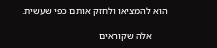הוא להמציאו ולחזק אותם כפי שעשית.

      אלה שקוראים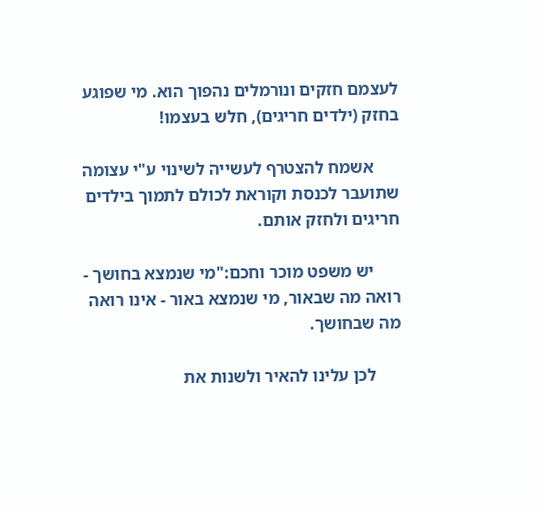לעצמם חזקים ונורמלים נהפוך הוא. מי שפוגע בחזק (ילדים חריגים), חלש בעצמו!

      אשמח להצטרף לעשייה לשינוי ע"י עצומה שתועבר לכנסת וקוראת לכולם לתמוך בילדים חריגים ולחזק אותם.

      יש משפט מוכר וחכם:"מי שנמצא בחושך - רואה מה שבאור, מי שנמצא באור - אינו רואה מה שבחושך.

      לכן עלינו להאיר ולשנות את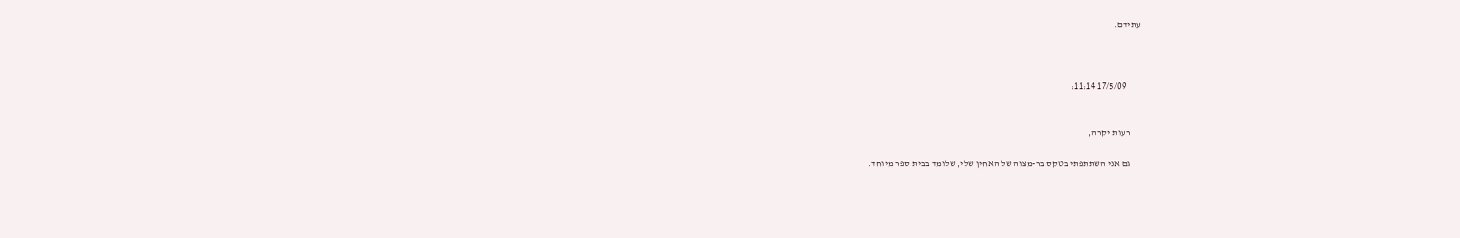עתידם.



        17/5/09 11:14:


      רעות יקרה,

      גם אני השתתפתי בטקס בר-מצוה של האחין שלי, שלומד בבית ספר מיוחד.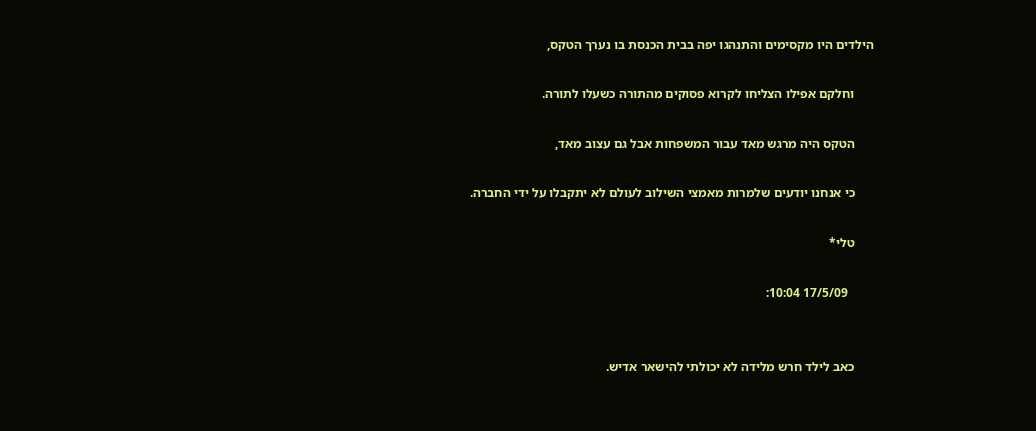הילדים היו מקסימים והתנהגו יפה בבית הכנסת בו נערך הטקס,

      וחלקם אפילו הצליחו לקרוא פסוקים מהתורה כשעלו לתורה.

      הטקס היה מרגש מאד עבור המשפחות אבל גם עצוב מאד,

      כי אנחנו יודעים שלמרות מאמצי השילוב לעולם לא יתקבלו על ידי החברה.

      טלי*

        17/5/09 10:04:


      כאב לילד חרש מלידה לא יכולתי להישאר אדיש.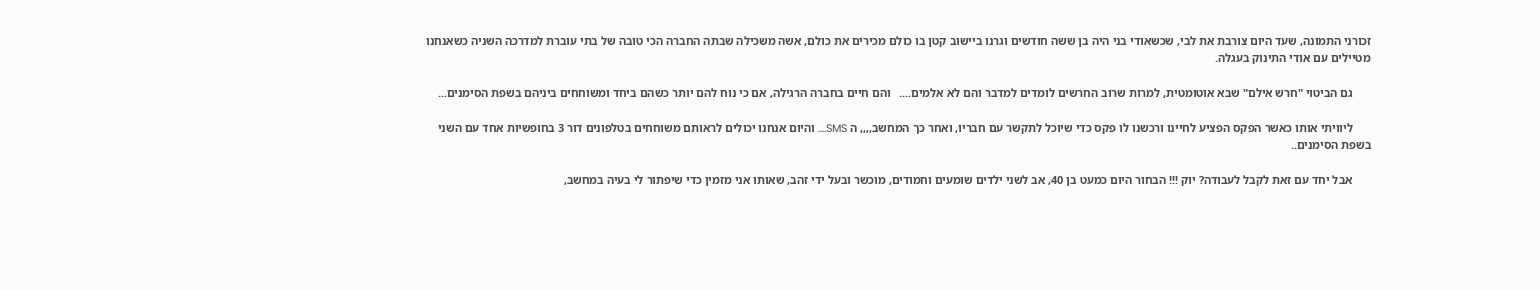זכורני התמונה, שעד היום צורבת את לבי, שכשאודי בני היה בן ששה חודשים וגרנו ביישוב קטן בו כולם מכירים את כולם, אשה משכילה שבתה החברה הכי טובה של בתי עוברת למדרכה השניה כשאנחנו מטיילים עם אודי התינוק בעגלה.

      גם הביטוי "חרש אילם" שבא אוטומטית, למרות שרוב החרשים לומדים למדבר והם לא אלמים....   והם חיים בחברה הרגילה, אם כי נוח להם יותר כשהם ביחד ומשוחחים ביניהם בשפת הסימנים...

      ליוויתי אותו כאשר הפקס הפציע לחיינו ורכשנו לו פקס כדי שיוכל לתקשר עם חבריו, ואחר כך המחשב,,,, ה SMS.... והיום אנחנו יכולים לראותם משוחחים בטלפונים דור 3 בחופשיות אחד עם השני בשפת הסימנים..

      אבל יחד עם זאת לקבל לעבודה? יוק !!! הבחור היום כמעט בן 40, אב לשני ילדים שומעים וחמודים, מוכשר ובעל ידי זהב, שאותו אני מזמין כדי שיפתור לי בעיה במחשב,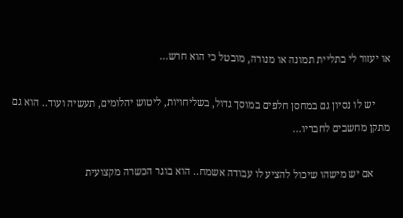או יעזור לי בתליית תמונה או מנורה, מובטל כי הוא חרש...

      יש לו נסיון גם במחסן חלפים במוסך גדול, בשליחויות, ליטוש יהלומים, תעשיה ועוד.. הוא גם מתקן מחשבים לחבריו...

      אם יש מישהו שיכול להציע לו עבודה אשמח.. הוא בוגר הכשרה מקצועית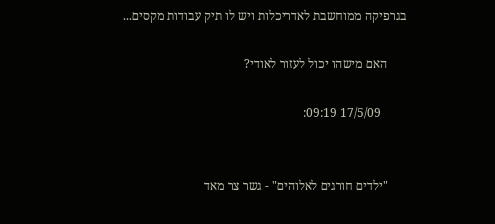בגרפיקה ממוחשבת לאדריכלות ויש לו תיק עבודות מקסים...

      האם מישהו יכול לעזור לאודי?

        17/5/09 09:19:


      "ילדים חורגים לאלוהים" - גשר צר מאד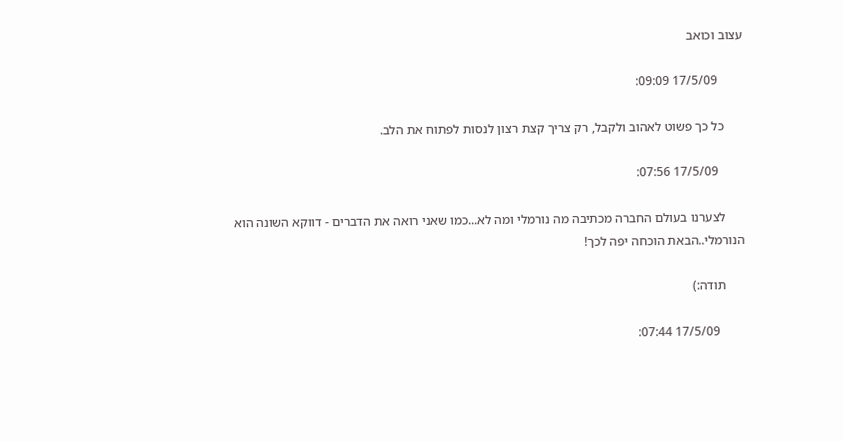עצוב וכואב

        17/5/09 09:09:

      כל כך פשוט לאהוב ולקבל, רק צריך קצת רצון לנסות לפתוח את הלב.

        17/5/09 07:56:

      לצערנו בעולם החברה מכתיבה מה נורמלי ומה לא...כמו שאני רואה את הדברים - דווקא השונה הוא הנורמלי..הבאת הוכחה יפה לכך!

      תודה:)

        17/5/09 07:44: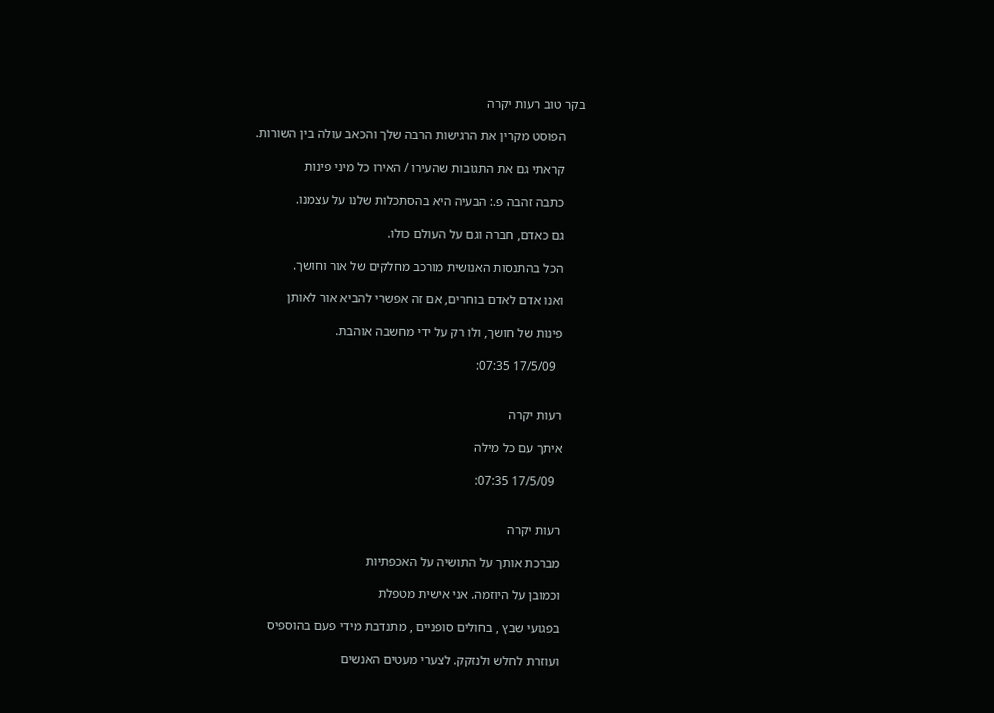בקר טוב רעות יקרה

      הפוסט מקרין את הרגישות הרבה שלך והכאב עולה בין השורות.

      קראתי גם את התגובות שהעירו / האירו כל מיני פינות

      כתבה זהבה פ.: הבעיה היא בהסתכלות שלנו על עצמנו.

      גם כאדם, חברה וגם על העולם כולו.

      הכל בהתנסות האנושית מורכב מחלקים של אור וחושך.

      ואנו אדם לאדם בוחרים, אם זה אפשרי להביא אור לאותן

      פינות של חושך, ולו רק על ידי מחשבה אוהבת.

        17/5/09 07:35:


      רעות יקרה

      איתך עם כל מילה

        17/5/09 07:35:


      רעות יקרה

      מברכת אותך על התושיה על האכפתיות

      וכמובן על היוזמה. אני אישית מטפלת

      בפגועי שבץ , בחולים סופניים , מתנדבת מידי פעם בהוספיס

      ועוזרת לחלש ולנזקק. לצערי מעטים האנשים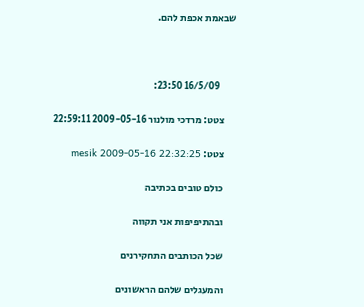שבאמת אכפת להם.



        16/5/09 23:50:

      צטט: מרדכי מולנור 2009-05-16 22:59:11

      צטט: mesik 2009-05-16 22:32:25

      כולם טובים בכתיבה

      ובהתיפיפות אני תקווה

      שכל הכותבים התחקירנים

      והמעגלים שלהם הראשונים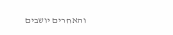והאחרים יושבים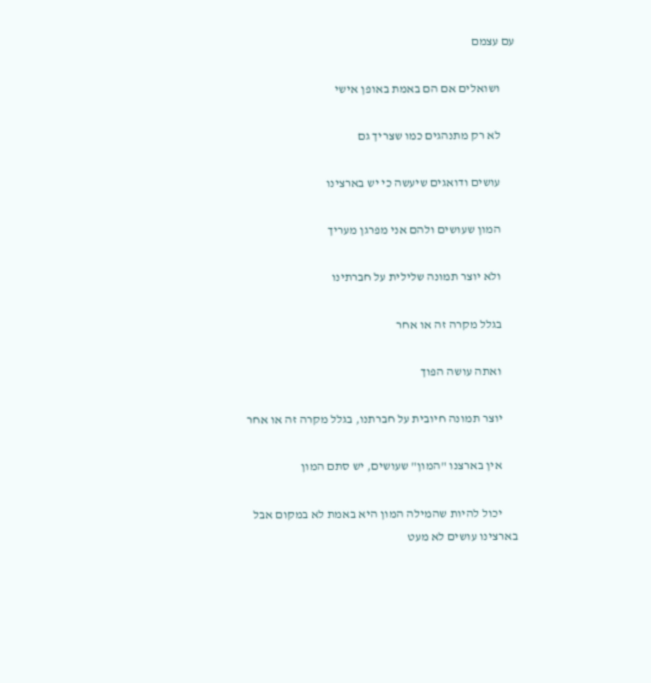עם עצמם

      ושואלים אם הם באמת באופן אישי

      לא רק מתנהגים כמו שצריך גם

      עושים ודואגים שיעשה כי יש בארצינו

      המון שעושים ולהם אני מפרגן מעריך

      ולא יוצר תמונה שלילית על חברתינו

      בגלל מקרה זה או אחר

      ואתה עושה הפוך

      יוצר תמונה חיובית על חברתנו, בגלל מקרה זה או אחר

      אין בארצנו "המון" שעושים, יש סתם המון

      יכול להיות שהמילה המון היא באמת לא במקום אבל בארצינו עושים לא מעט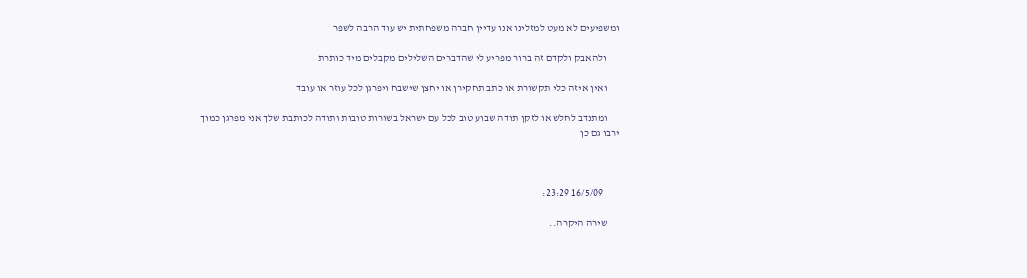ומשפיעים לא מעט למזלינו אנו עדיין חברה משפחתית יש עוד הרבה לשפר

      ולהאבק ולקדם זה ברור מפריע לי שהדברים השלילים מקבלים מיד כותרת

      ואין איזה כלי תקשורת או כתב תחקירן או יחצן שישבח ויפרגן לכל עוזר או עובד

      ומתנדב לחלש או לזקן תודה שבוע טוב לכל עם ישראל בשורות טובות ותודה לכותבת שלך אני מפרגן כמוך ירבו גם כן



        16/5/09 23:29:

      שירה היקרה..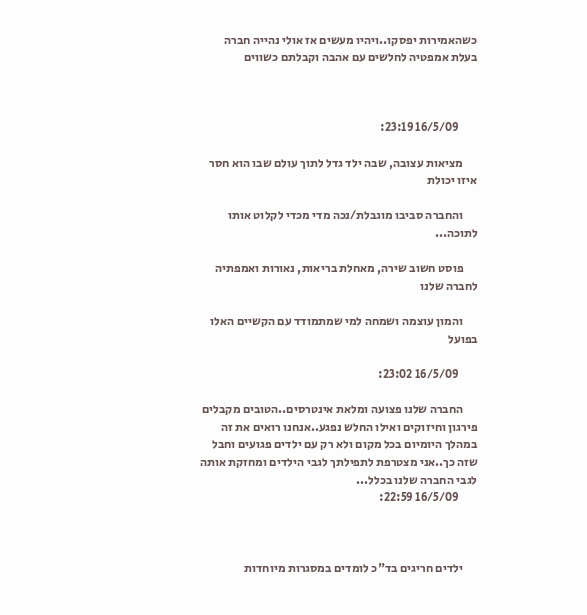כשהאמירות יפסקו..ויהיו מעשים אז אולי נהייה חברה בעלת אמפטיה לחלשים עם אהבה וקבלתם כשווים



        16/5/09 23:19:

      מציאות עצובה, שבה ילד גדל לתוך עולם שבו הוא חסר איזו יכולת

      והחברה סביבו מוגבלת/נכה מדי מכדי לקלוט אותו לתוכה...

      פוסט חשוב שירה, מאחלת בריאות, נאורות ואמפתיה לחברה שלנו

      והמון עוצמה ושמחה למי שמתמודד עם הקשיים האלו בפועל

        16/5/09 23:02:

      החברה שלנו פצועה ומלאת אינטרסים..הטובים מקבלים פירגון וחיזוקים ואילו החלש נפגע..אנחנו רואים את זה במהלך היומיום בכל מקום ולא רק עם ילדים פגועים וחבל שזה כך..אני מצטרפת לתפילתך לגבי הילדים ומחזקת אותה לגבי החברה שלנו בכלל...
        16/5/09 22:59:



      ילדים חריגים בד"כ לומדים במסגרות מיוחדות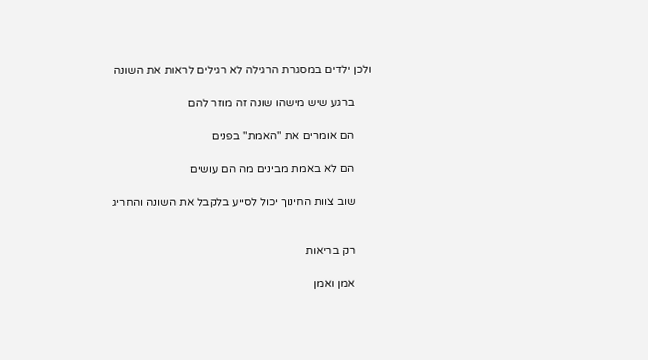ולכן ילדים במסגרת הרגילה לא רגילים לראות את השונה

      ברגע שיש מישהו שונה זה מוזר להם

      הם אומרים את "האמת" בפנים

      הם לא באמת מבינים מה הם עושים

      שוב צוות החינוך יכול לסייע בלקבל את השונה והחריג


      רק בריאות

      אמן ואמן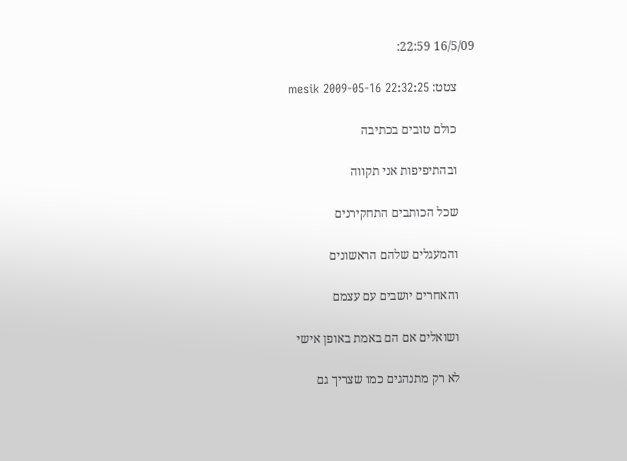16/5/09 22:59:

      צטט: mesik 2009-05-16 22:32:25

      כולם טובים בכתיבה

      ובהתיפיפות אני תקווה

      שכל הכותבים התחקירנים

      והמעגלים שלהם הראשונים

      והאחרים יושבים עם עצמם

      ושואלים אם הם באמת באופן אישי

      לא רק מתנהגים כמו שצריך גם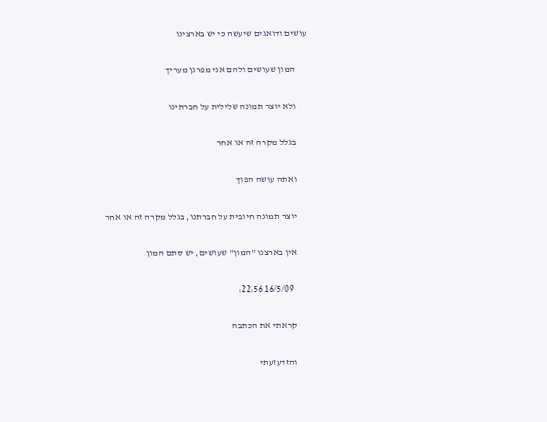עושים ודואגים שיעשה כי יש בארצינו

      המון שעושים ולהם אני מפרגן מעריך

      ולא יוצר תמונה שלילית על חברתינו

      בגלל מקרה זה או אחר

      ואתה עושה הפוך

      יוצר תמונה חיובית על חברתנו, בגלל מקרה זה או אחר

      אין בארצנו "המון" שעושים, יש סתם המון

        16/5/09 22:56:

      קראתי את הכתבה

      והזדעזעתי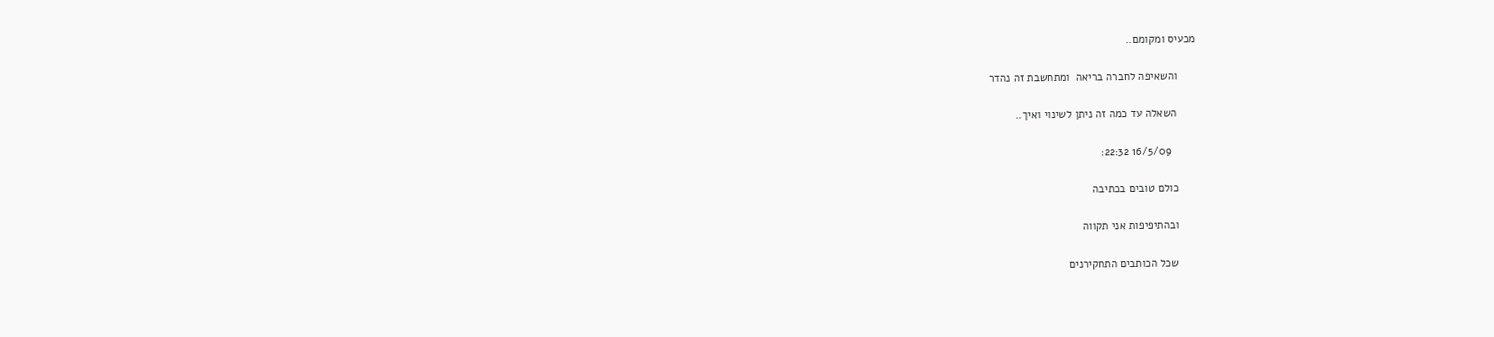מכעיס ומקומם..

      והשאיפה לחברה בריאה  ומתחשבת זה נהדר

      השאלה עד כמה זה ניתן לשינוי ואיך..

        16/5/09 22:32:

      כולם טובים בכתיבה

      ובהתיפיפות אני תקווה

      שכל הכותבים התחקירנים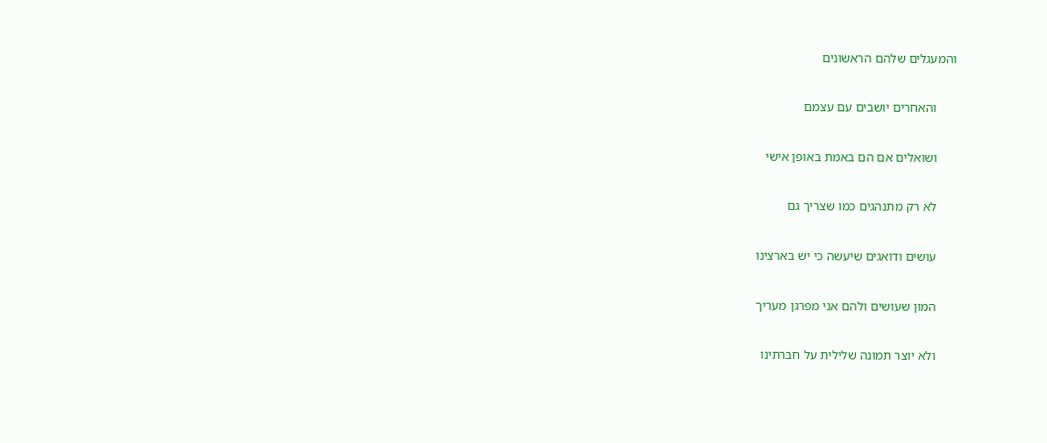והמעגלים שלהם הראשונים

      והאחרים יושבים עם עצמם

      ושואלים אם הם באמת באופן אישי

      לא רק מתנהגים כמו שצריך גם

      עושים ודואגים שיעשה כי יש בארצינו

      המון שעושים ולהם אני מפרגן מעריך

      ולא יוצר תמונה שלילית על חברתינו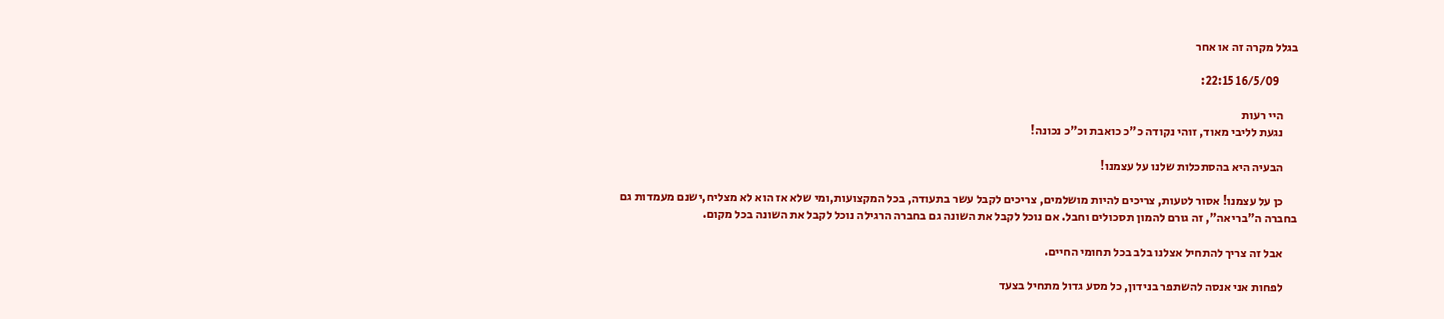בגלל מקרה זה או אחר

        16/5/09 22:15:

      היי רעות
      נגעת לליבי מאוד, זוהי נקודה כ"כ כואבת וכ"כ נכונה!

      הבעיה היא בהסתכלות שלנו על עצמנו!

      כן על עצמנו! אסור לטעות, צריכים להיות מושלמים, צריכים לקבל עשר בתעודה, בכל המקצועות,ומי שלא אז הוא לא מצליח,ישנם מעמדות גם בחברה ה"בריאה", זה גורם להמון תסכולים וחבל. אם נוכל לקבל את השונה גם בחברה הרגילה נוכל לקבל את השונה בכל מקום.

      אבל זה צריך להתחיל אצלנו בלב בכל תחומי החיים.

      לפחות אני אנסה להשתפר בנידון, כל מסע גדול מתחיל בצעד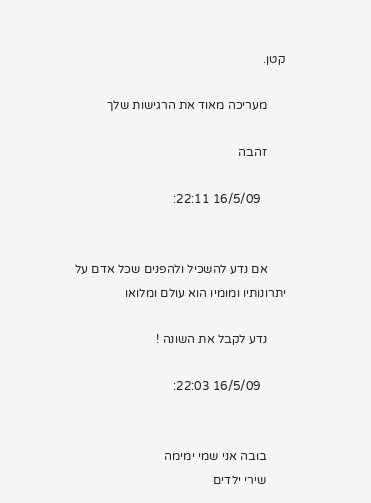קטן.

      מעריכה מאוד את הרגישות שלך

      זהבה

        16/5/09 22:11:


      אם נדע להשכיל ולהפנים שכל אדם על יתרונותיו ומומיו הוא עולם ומלואו

      נדע לקבל את השונה !

        16/5/09 22:03:


      בובה אני שמי ימימה
      שירי ילדים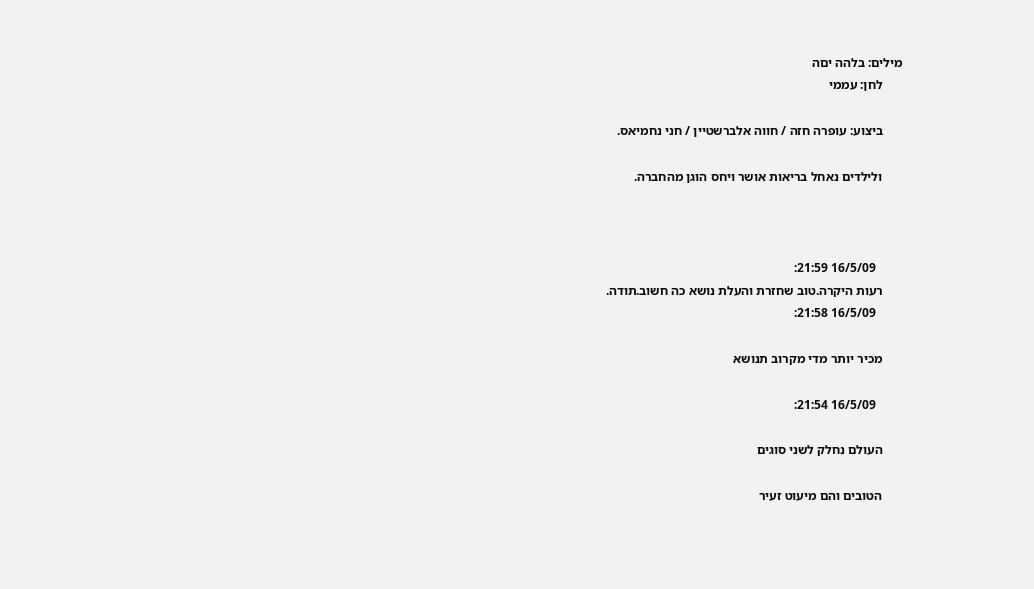מילים: בלהה יםה
      לחן: עממי

      ביצוע: עופרה חזה / חווה אלברשטיין / חני נחמיאס.

      ולילדים נאחל בריאות אושר ויחס הוגן מהחברה.



        16/5/09 21:59:
      רעות היקרה.טוב שחזרת והעלת נושא כה חשוב.תודה.
        16/5/09 21:58:

      מכיר יותר מדי מקרוב תנושא

        16/5/09 21:54:

      העולם נחלק לשני סוגים

      הטובים והם מיעוט זעיר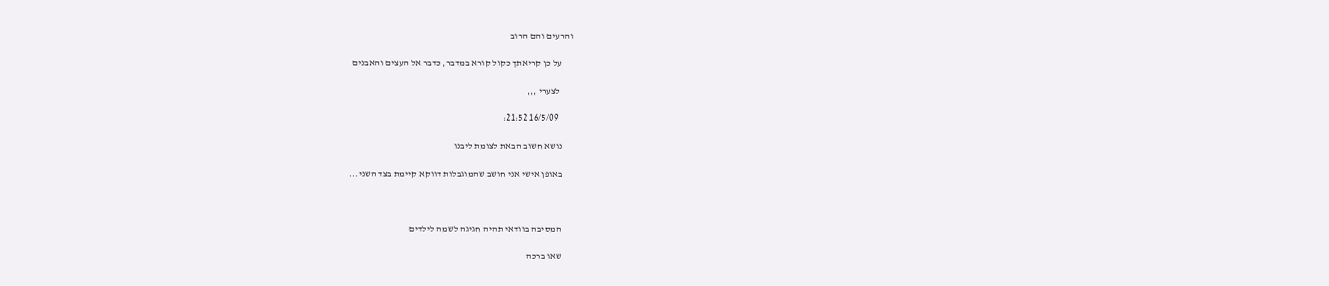והרעים והם הרוב

      על כן קריאתך כקול קורא במדבר, כדבר אל העצים והאבנים

       לצערי ,,,

        16/5/09 21:52:

      נושא חשוב הבאת לצומת ליבנו

      באופן אישי אני חושב שהמוגבלות דווקא קיימת בצד השני...



      המסיבה בוודאי תהיה חגיגה לשמה לילדים

      שאו ברכה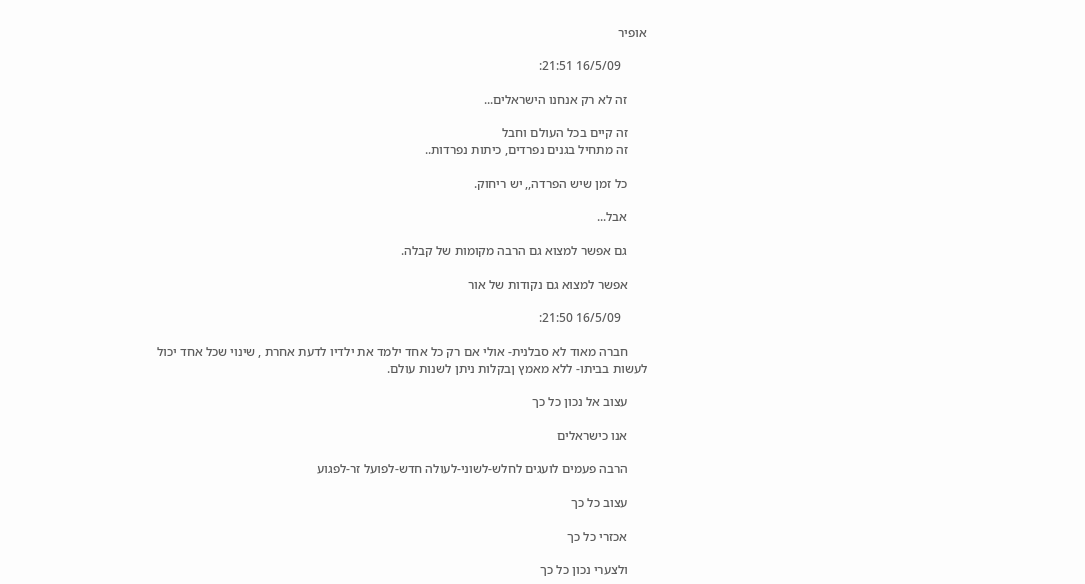אופיר

        16/5/09 21:51:

      זה לא רק אנחנו הישראלים...

      זה קיים בכל העולם וחבל
      זה מתחיל בגנים נפרדים, כיתות נפרדות..

      כל זמן שיש הפרדה,, יש ריחוק.

      אבל...

      גם אפשר למצוא גם הרבה מקומות של קבלה.

      אפשר למצוא גם נקודות של אור

        16/5/09 21:50:

      חברה מאוד לא סבלנית- אולי אם רק כל אחד ילמד את ילדיו לדעת אחרת , שינוי שכל אחד יכול לעשות בביתו- ללא מאמץ ןבקלות ניתן לשנות עולם.

      עצוב אל נכון כל כך

      אנו כישראלים

      הרבה פעמים לועגים לחלש-לשוני-לעולה חדש-לפועל זר-לפגוע

      עצוב כל כך

      אכזרי כל כך

      ולצערי נכון כל כך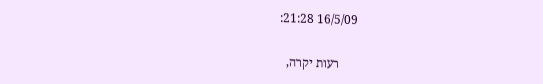16/5/09 21:28:

      רעות יקרה,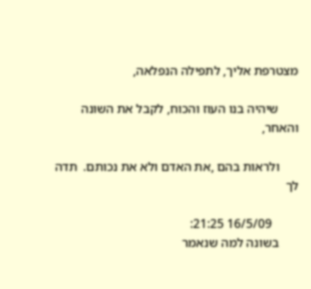מצטרפת אליך, לתפילה הנפלאה,

      שיהיה בנו העוז והכוח, לקבל את השונה והאחר,

      ולראות בהם ,את האדם ולא את נכותם.  תדה לך

        16/5/09 21:25:
      בשונה למה שנאמר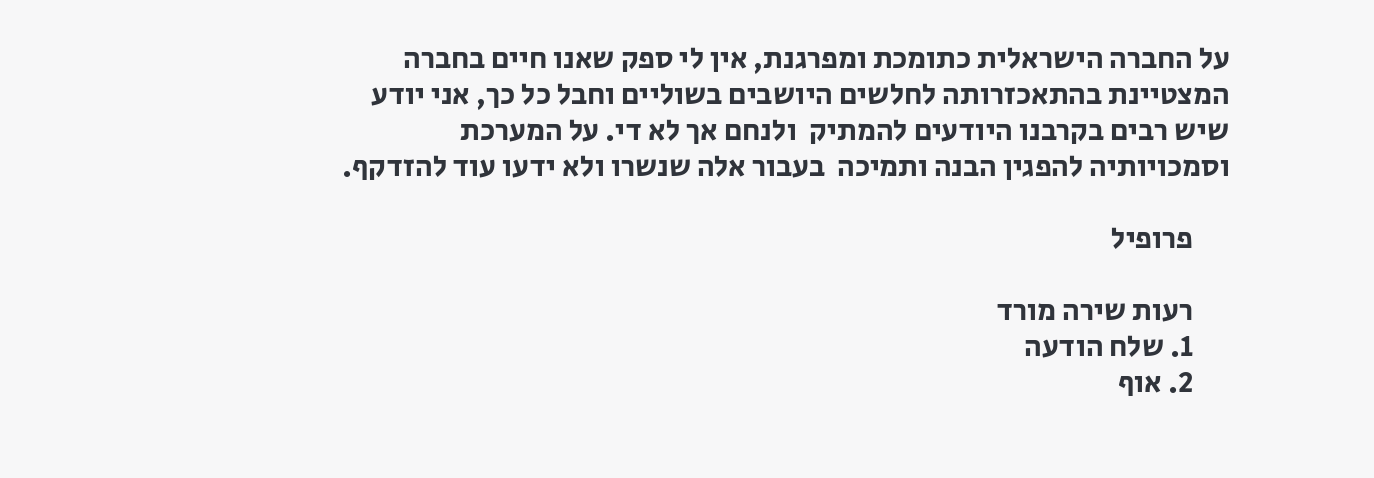על החברה הישראלית כתומכת ומפרגנת, אין לי ספק שאנו חיים בחברה המצטיינת בהתאכזרותה לחלשים היושבים בשוליים וחבל כל כך, אני יודע שיש רבים בקרבנו היודעים להמתיק  ולנחם אך לא די. על המערכת  וסמכויותיה להפגין הבנה ותמיכה  בעבור אלה שנשרו ולא ידעו עוד להזדקף.

      פרופיל

      רעות שירה מורד
      1. שלח הודעה
      2. אוף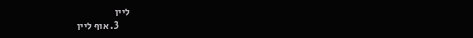ליין
      3. אוף ליין